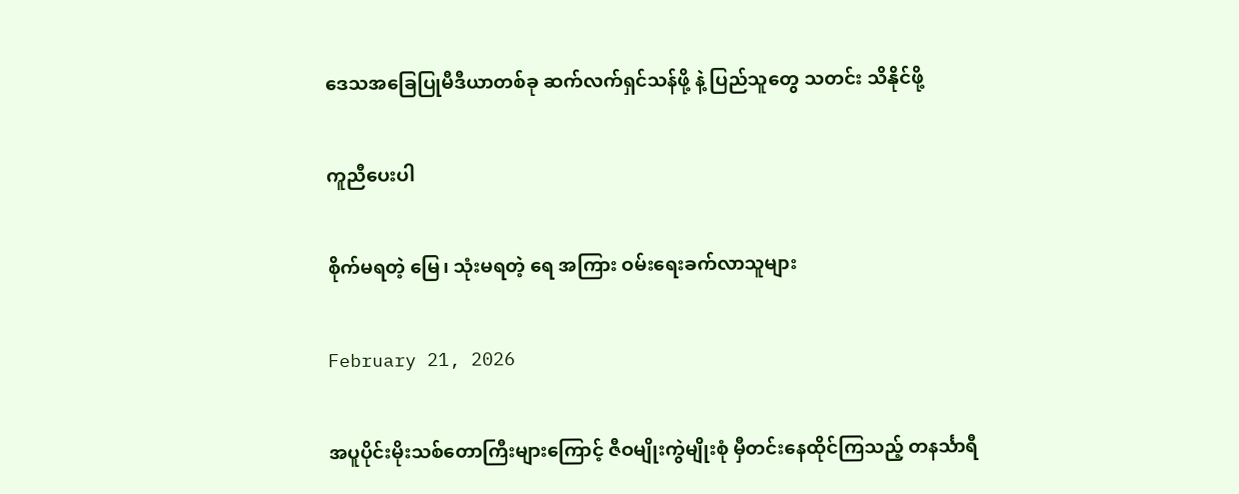ဒေသအခြေပြုမီဒီယာတစ်ခု ဆက်လက်ရှင်သန်ဖို့ နဲ့ ပြည်သူတွေ သတင်း သိနိုင်ဖို့

ကူညီပေးပါ

စိုက်မရတဲ့ မြေ၊ သုံးမရတဲ့ ရေ အကြား ဝမ်းရေးခက်လာသူများ

February 21, 2026

အပူပိုင်းမိုးသစ်တောကြီးများကြောင့် ဇီဝမျိုးကွဲမျိုးစုံ မှီတင်းနေထိုင်ကြသည့် တနင်္သာရီ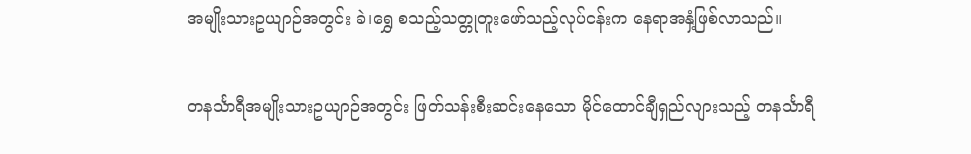အမျိုးသားဥယျာဉ်အတွင်း ခဲ၊ရွှေ စသည့်သတ္တုတူးဖော်သည့်လုပ်ငန်းက နေရာအနှံ့ဖြစ်လာသည်။

တနင်္သာရီအမျိုးသားဥယျာဉ်အတွင်း ဖြတ်သန်းစီးဆင်းနေသော မိုင်ထောင်ချီရှည်လျားသည့် တနင်္သာရီ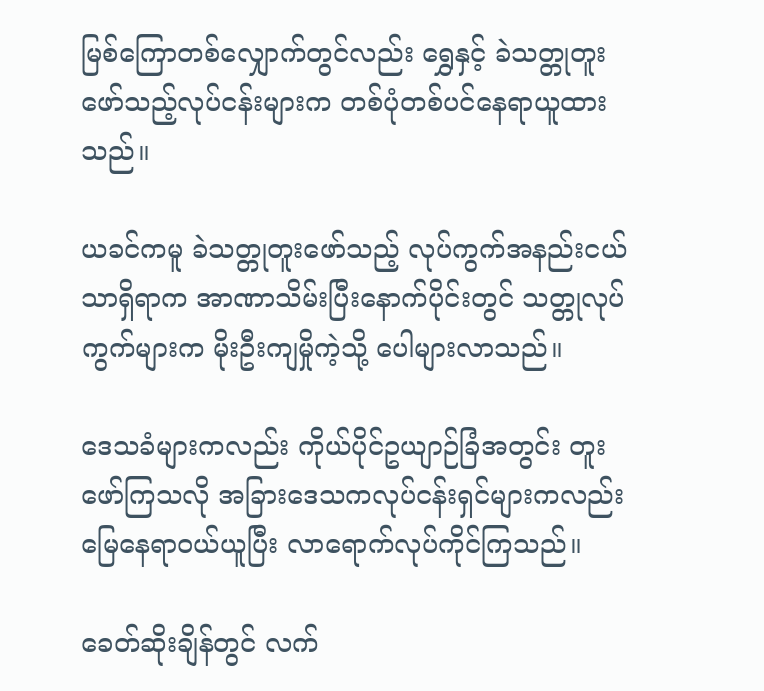မြစ်ကြောတစ်လျှောက်တွင်လည်း ရွှေနှင့် ခဲသတ္တုတူးဖော်သည့်လုပ်ငန်းများက တစ်ပုံတစ်ပင်နေရာယူထားသည်။

ယခင်ကမူ ခဲသတ္တုတူးဖော်သည့် လုပ်ကွက်အနည်းငယ်သာရှိရာက အာဏာသိမ်းပြီးနောက်ပိုင်းတွင် သတ္တုလုပ်ကွက်များက မိုးဦးကျမှိုကဲ့သို့ ပေါများလာသည်။

ဒေသခံများကလည်း ကိုယ်ပိုင်ဥယျာဉ်ခြံအတွင်း တူးဖော်ကြသလို အခြားဒေသကလုပ်ငန်းရှင်များကလည်း မြေနေရာဝယ်ယူပြီး လာရောက်လုပ်ကိုင်ကြသည်။

ခေတ်ဆိုးချိန်တွင် လက်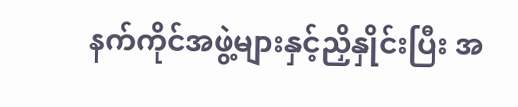နက်ကိုင်အဖွဲ့များနှင့်ညှိနှိုင်းပြီး အ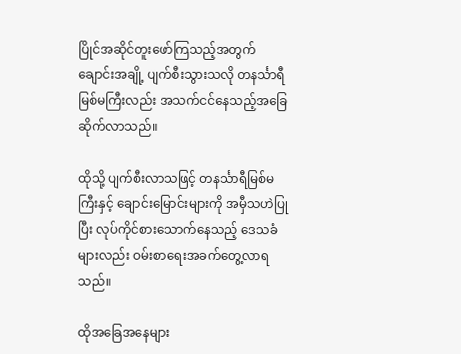ပြိုင်အဆိုင်တူးဖော်ကြသည့်အတွက် ချောင်းအချို့ ပျက်စီးသွားသလို တနင်္သာရီမြစ်မကြီးလည်း အသက်ငင်နေသည့်အခြေဆိုက်လာသည်။

ထိုသို့ ပျက်စီးလာသဖြင့် တနင်္သာရီမြစ်မကြီးနှင့် ချောင်းမြောင်းများကို အမှီသဟဲပြုပြီး လုပ်ကိုင်စားသောက်နေသည့် ဒေသခံများလည်း ဝမ်းစာရေးအခက်တွေ့လာရသည်။

ထိုအခြေအနေများ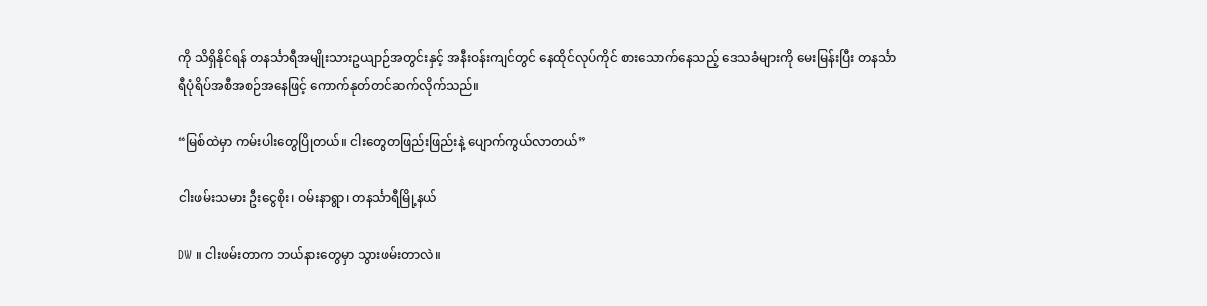ကို သိရှိနိုင်ရန် တနင်္သာရီအမျိုးသားဥယျာဉ်အတွင်းနှင့် အနီးဝန်းကျင်တွင် နေထိုင်လုပ်ကိုင် စားသောက်နေသည့် ဒေသခံများကို မေးမြန်းပြီး တနင်္သာရီပုံရိပ်အစီအစဉ်အနေဖြင့် ကောက်နုတ်တင်ဆက်လိုက်သည်။

“မြစ်ထဲမှာ ကမ်းပါးတွေပြိုတယ်။ ငါးတွေတဖြည်းဖြည်းနဲ့ ပျောက်ကွယ်လာတယ်”

ငါးဖမ်းသမား ဦးငွေစိုး၊ ဝမ်းနာရွာ၊ တနင်္သာရီမြို့နယ်

DW ။ ငါးဖမ်းတာက ဘယ်နားတွေမှာ သွားဖမ်းတာလဲ။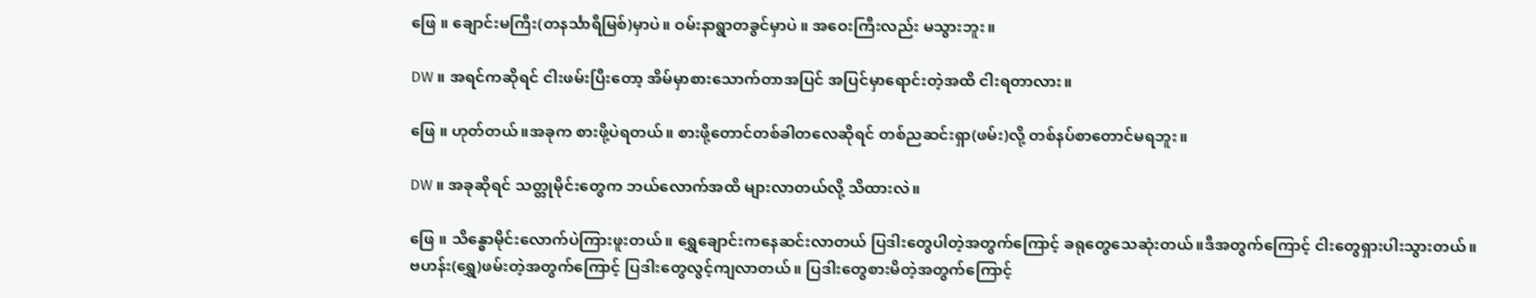ဖြေ ။ ချောင်းမကြီး(တနင်္သာရီမြစ်)မှာပဲ။ ဝမ်းနာရွာတခွင်မှာပဲ ။ အဝေးကြီးလည်း မသွားဘူး။

DW ။ အရင်ကဆိုရင် ငါးဖမ်းပြီးတော့ အိမ်မှာစားသောက်တာအပြင် အပြင်မှာရောင်းတဲ့အထိ ငါးရတာလား။

ဖြေ ။ ဟုတ်တယ်။အခုက စားဖို့ပဲရတယ်။ စားဖို့တောင်တစ်ခါတလေဆိုရင် တစ်ညဆင်းရှာ(ဖမ်း)လို့ တစ်နပ်စာတောင်မရဘူး။

DW ။ အခုဆိုရင် သတ္တုမိုင်းတွေက ဘယ်လောက်အထိ များလာတယ်လို့ သိထားလဲ။

ဖြေ ။ သိန္ဓောမိုင်းလောက်ပဲကြားဖူးတယ်။ ရွှေချောင်းကနေဆင်းလာတယ် ပြဒါးတွေပါတဲ့အတွက်ကြောင့် ခရုတွေသေဆုံးတယ်။ဒီအတွက်ကြောင့် ငါးတွေရှားပါးသွားတယ်။ဗဟန်း(ရွှေ)ဖမ်းတဲ့အတွက်ကြောင့် ပြဒါးတွေလွင့်ကျလာတယ်။ ပြဒါးတွေစားမိတဲ့အတွက်ကြောင့်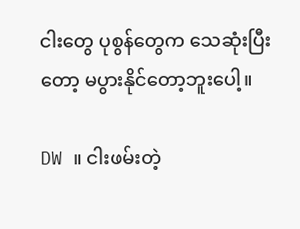ငါးတွေ ပုစွန်တွေက သေဆုံးပြီးတော့ မပွားနိုင်တော့ဘူးပေါ့။

DW ။ ငါးဖမ်းတဲ့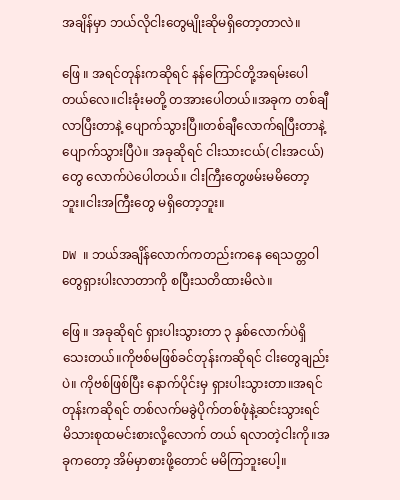အချိန်မှာ ဘယ်လိုငါးတွေမျိုးဆိုမရှိတော့တာလဲ။

ဖြေ ။ အရင်တုန်းကဆိုရင် နန်ကြောင်တို့အရမ်းပေါတယ်လေ။ငါးခုံးမတို့ တအားပေါတယ်။အခုက တစ်ချီလာပြီးတာနဲ့ ပျောက်သွားပြီ။တစ်ချီလောက်ရပြီးတာနဲ့ ပျောက်သွားပြီပဲ။ အခုဆိုရင် ငါးသားငယ်(ငါးအငယ်)တွေ လောက်ပဲပေါတယ်။ ငါးကြီးတွေဖမ်းမမိတော့ဘူး။ငါးအကြီးတွေ မရှိတော့ဘူး။

DW ။ ဘယ်အချိန်လောက်ကတည်းကနေ ရေသတ္တဝါတွေရှားပါးလာတာကို စပြီးသတိထားမိလဲ။

ဖြေ ။ အခုဆိုရင် ရှားပါးသွားတာ ၃ နှစ်လောက်ပဲရှိသေးတယ်။ကိုဗစ်မဖြစ်ခင်တုန်းကဆိုရင် ငါးတွေချည်းပဲ။ ကိုဗစ်ဖြစ်ပြီး နောက်ပိုင်းမှ ရှားပါးသွားတာ။အရင်တုန်းကဆိုရင် တစ်လက်မခွဲပိုက်တစ်ဖုံနဲ့ဆင်းသွားရင် မိသားစုထမင်းစားလို့လောက် တယ် ရလာတဲ့ငါးကို။အခုကတော့ အိမ်မှာစားဖို့တောင် မမိကြဘူးပေါ့။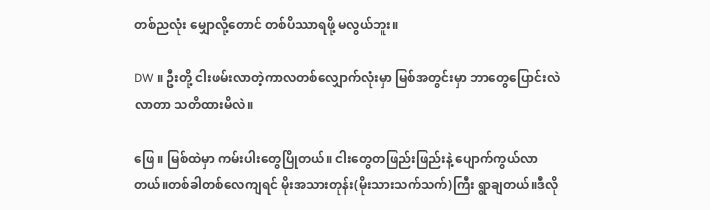တစ်ညလုံး မျှောလို့တောင် တစ်ပိဿာရဖို့ မလွယ်ဘူး။

DW ။ ဦးတို့ ငါးဖမ်းလာတဲ့ကာလတစ်လျှောက်လုံးမှာ မြစ်အတွင်းမှာ ဘာတွေပြောင်းလဲလာတာ သတိထားမိလဲ။

ဖြေ ။ မြစ်ထဲမှာ ကမ်းပါးတွေပြိုတယ်။ ငါးတွေတဖြည်းဖြည်းနဲ့ ပျောက်ကွယ်လာတယ်။တစ်ခါတစ်လေကျရင် မိုးအသားတုန်း(မိုးသားသက်သက်)ကြီး ရွာချတယ်။ဒီလို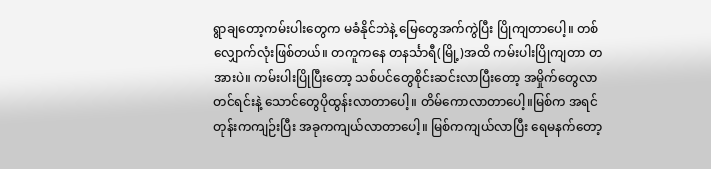ရွာချတော့ကမ်းပါးတွေက မခံနိုင်ဘဲနဲ့ မြေတွေအက်ကွဲပြီး ပြိုကျတာပေါ့။ တစ်လျှောက်လုံးဖြစ်တယ်။ တကူကနေ တနင်္သာရီ(မြို့)အထိ ကမ်းပါးပြိုကျတာ တအားပဲ။ ကမ်းပါးပြိုပြီးတော့ သစ်ပင်တွေစိုင်းဆင်းလာပြီးတော့ အမှိုက်တွေလာတင်ရင်းနဲ့ သောင်တွေပိုထွန်းလာတာပေါ့။ တိမ်ကောလာတာပေါ့။မြစ်က အရင်တုန်းကကျဉ်းပြီး အခုကကျယ်လာတာပေါ့။ မြစ်ကကျယ်လာပြီး ရေမနက်တော့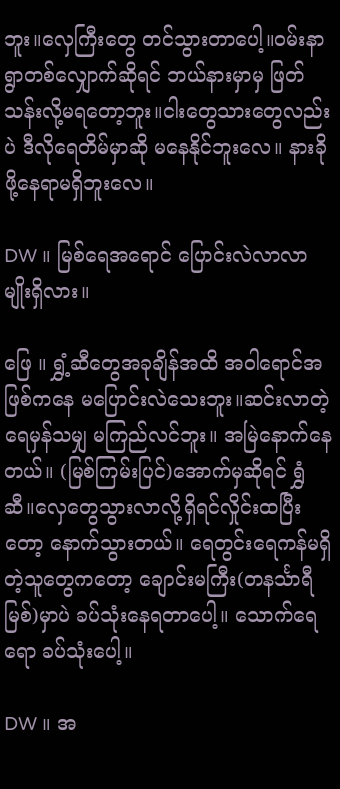ဘူး။လှေကြီးတွေ တင်သွားတာပေါ့။ဝမ်းနာရွာတစ်လျှောက်ဆိုရင် ဘယ်နားမှာမှ ဖြတ်သန်းလို့မရတော့ဘူး။ငါးတွေသားတွေလည်းပဲ ဒီလိုရေတိမ်မှာဆို မနေနိုင်ဘူးလေ။ နားခိုဖို့နေရာမရှိဘူးလေ။

DW ။ မြစ်ရေအရောင် ပြောင်းလဲလာလာမျိုးရှိလား။

ဖြေ ။ ရွှံ့ဆီတွေအခုချိန်အထိ အဝါရောင်အဖြစ်ကနေ မပြောင်းလဲသေးဘူး။ဆင်းလာတဲ့ရေမှန်သမျှ မကြည်လင်ဘူး။ အမြဲနောက်နေတယ်။ (မြစ်ကြမ်းပြင်)အောက်မှဆိုရင် ရွှံဆီ။လှေတွေသွားလာလို့ရှိရင်လှိုင်းထပြီးတော့ နောက်သွားတယ်။ ရေတွင်းရေကန်မရှိတဲ့သူတွေကတော့ ချောင်းမကြီး(တနင်္သာရီမြစ်)မှာပဲ ခပ်သုံးနေရတာပေါ့။ သောက်ရေရော ခပ်သုံးပေါ့။

DW ။ အ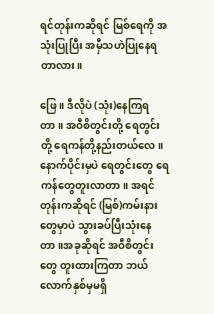ရင်တုန်းကဆိုရင် မြစ်ရေကို အသုံးပြုပြီး အမှီသဟဲပြုနေရတာလား။

ဖြေ ။ ဒီလိုပဲ (သုံး)နေကြရတာ။ အဝီစိတွင်းတို့ ရေတွင်းတို့ ရေကန်တို့နည်းတယ်လေ။နောက်ပိုင်းမှပဲ ရေတွင်းတွေ ရေကန်တွေတူးလာတာ။ အရင်တုန်းကဆိုရင် (မြစ်)ကမ်းနားတွေမှာပဲ သွားခပ်ပြီးသုံးနေတာ။အခုဆိုရင် အဝီစိတွင်းတွေ တူးထားကြတာ ဘယ်လောက်နှစ်မှမရှိ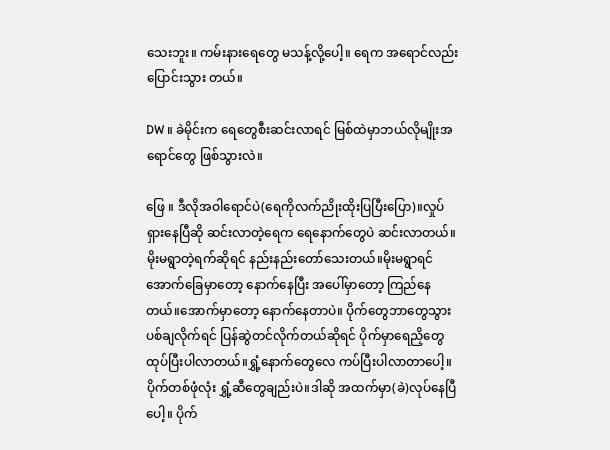သေးဘူး။ ကမ်းနားရေတွေ မသန့်လို့ပေါ့။ ရေက အရောင်လည်းပြောင်းသွား တယ်။

DW ။ ခဲမိုင်းက ရေတွေစီးဆင်းလာရင် မြစ်ထဲမှာဘယ်လိုမျိုးအရောင်တွေ ဖြစ်သွားလဲ။

ဖြေ ။ ဒီလိုအဝါရောင်ပဲ(ရေကိုလက်ညိုးထိုးပြပြီးပြော)။လှုပ်ရှားနေပြီဆို ဆင်းလာတဲ့ရေက ရေနောက်တွေပဲ ဆင်းလာတယ်။မိုးမရွာတဲ့ရက်ဆိုရင် နည်းနည်းတော်သေးတယ်။မိုးမရွာရင် အောက်ခြေမှာတော့ နောက်နေပြီး အပေါ်မှာတော့ ကြည်နေတယ်။အောက်မှာတော့ နောက်နေတာပဲ။ ပိုက်တွေဘာတွေသွားပစ်ချလိုက်ရင် ပြန်ဆွဲတင်လိုက်တယ်ဆိုရင် ပိုက်မှာရေညှိတွေထုပ်ပြီးပါလာတယ်။ရွှံ့နောက်တွေလေ ကပ်ပြီးပါလာတာပေါ့။ ပိုက်တစ်ဖုံလုံး ရွှံ့ဆီတွေချည်းပဲ။ဒါဆို အထက်မှာ(ခဲ)လုပ်နေပြီပေါ့။ ပိုက်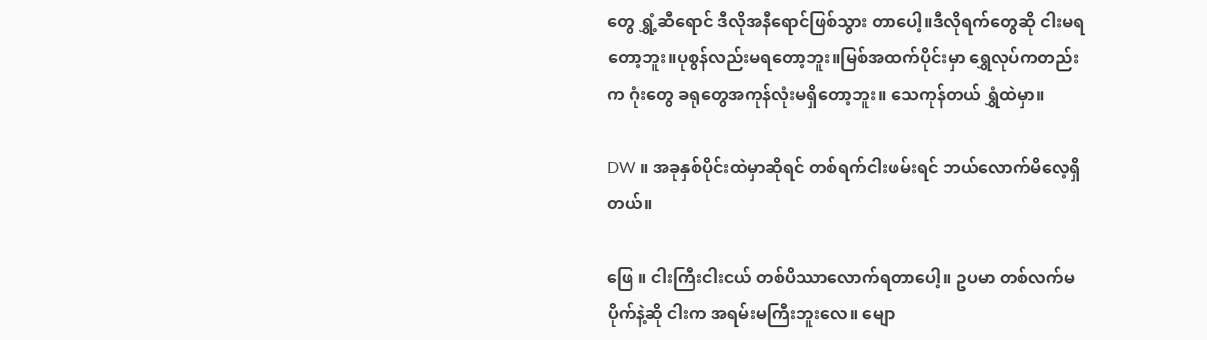တွေ ရွှံ့ဆီရောင် ဒီလိုအနီရောင်ဖြစ်သွား တာပေါ့။ဒီလိုရက်တွေဆို ငါးမရတော့ဘူး။ပုစွန်လည်းမရတော့ဘူး။မြစ်အထက်ပိုင်းမှာ ရွှေလုပ်ကတည်းက ဂုံးတွေ ခရုတွေအကုန်လုံးမရှိတော့ဘူး။ သေကုန်တယ် ရွှံထဲမှာ။

DW ။ အခုနှစ်ပိုင်းထဲမှာဆိုရင် တစ်ရက်ငါးဖမ်းရင် ဘယ်လောက်မိလေ့ရှိတယ်။

ဖြေ ။ ငါးကြီးငါးငယ် တစ်ပိဿာလောက်ရတာပေါ့။ ဥပမာ တစ်လက်မပိုက်နဲ့ဆို ငါးက အရမ်းမကြီးဘူးလေ။ မျော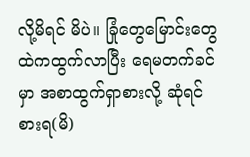လို့မိရင် မိပဲ။ ခြုံတွေမြောင်းတွေထဲကထွက်လာပြီး ရေမတက်ခင်မှာ အစာထွက်ရှာစားလို့ ဆုံရင် စားရ(မိ)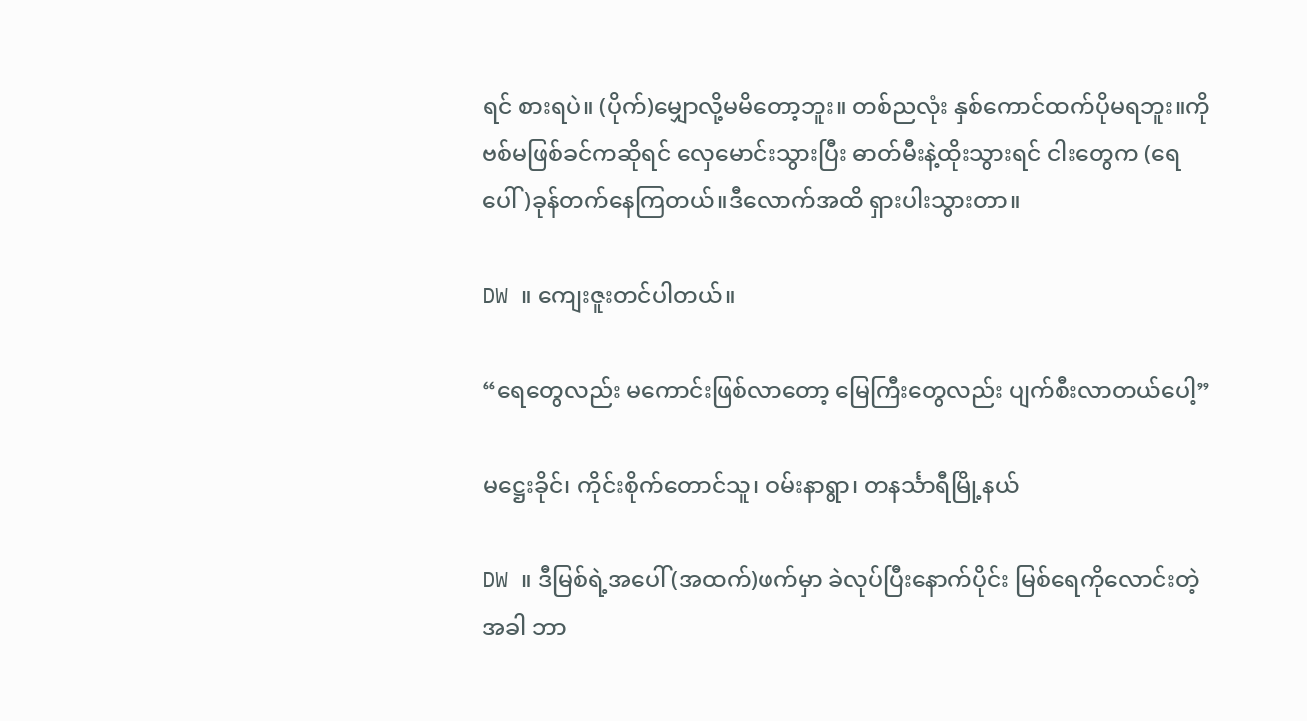ရင် စားရပဲ။ (ပိုက်)မျှောလို့မမိတော့ဘူး။ တစ်ညလုံး နှစ်ကောင်ထက်ပိုမရဘူး။ကိုဗစ်မဖြစ်ခင်ကဆိုရင် လှေမောင်းသွားပြီး ဓာတ်မီးနဲ့ထိုးသွားရင် ငါးတွေက (ရေပေါ်)ခုန်တက်နေကြတယ်။ဒီလောက်အထိ ရှားပါးသွားတာ။

DW ။ ကျေးဇူးတင်ပါတယ်။

“ရေတွေလည်း မကောင်းဖြစ်လာတော့ မြေကြီးတွေလည်း ပျက်စီးလာတယ်ပေါ့”

မဋ္ဌေးခိုင်၊ ကိုင်းစိုက်တောင်သူ၊ ဝမ်းနာရွာ၊ တနင်္သာရီမြို့နယ်

DW ။ ဒီမြစ်ရဲ့အပေါ်(အထက်)ဖက်မှာ ခဲလုပ်ပြီးနောက်ပိုင်း မြစ်ရေကိုလောင်းတဲ့အခါ ဘာ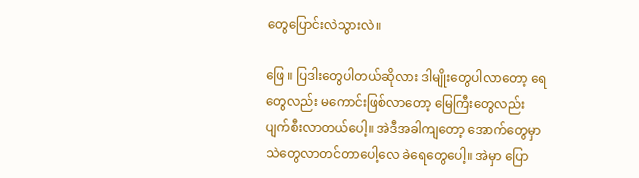တွေပြောင်းလဲသွားလဲ။

ဖြေ ။ ပြဒါးတွေပါတယ်ဆိုလား ဒါမျိုးတွေပါလာတော့ ရေတွေလည်း မကောင်းဖြစ်လာတော့ မြေကြီးတွေလည်း ပျက်စီးလာတယ်ပေါ့။ အဲဒီအခါကျတော့ အောက်တွေမှာ သဲတွေလာတင်တာပေါ့လေ ခဲရေတွေပေါ့။ အဲမှာ ပြော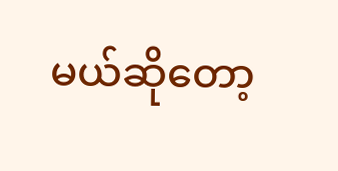မယ်ဆိုတော့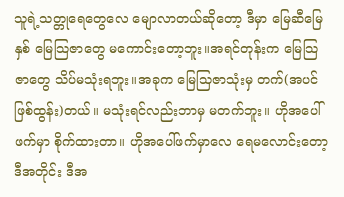သူရဲ့သတ္တုရေတွေလေ မျောလာတယ်ဆိုတော့ ဒီမှာ မြေဆီမြေနှစ် ‌မြေသြဇာတွေ မကောင်းတော့ဘူး။အရင်တုန်းက မြေသြဇာတွေ သိပ်မသုံးရဘူး။အခုက မြေသြဇာသုံးမှ တက်(အပင်ဖြစ်ထွန်း)တယ်။ မသုံးရင်လည်းဘာမှ မတက်ဘူး။ ဟိုအပေါ်ဖက်မှာ စိုက်ထားတာ။ ဟိုအပေါ်ဖက်မှာလေ ရေမလောင်းတော့ ဒီအတိုင်း ဒီအ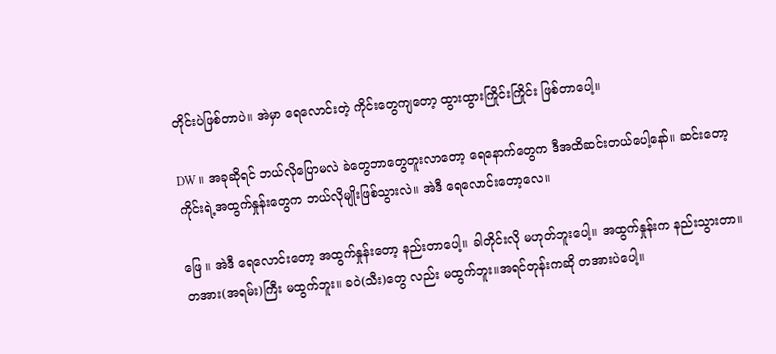တိုင်းပဲဖြစ်တာပဲ။ အဲမှာ ရေလောင်းတဲ့ ကိုင်းတွေကျတော့ ထွားထွားကြိုင်းကြိုင်း ဖြစ်တာပေါ့။

DW ။ အခုဆိုရင် ဘယ်လိုပြောမလဲ ခဲတွေဘာတွေတူးလာတော့ ရေနောက်တွေက ဒီအထိဆင်းတယ်ပေါ့နော်။ ဆင်းတော့ ကိုင်းရဲ့အထွက်နှုန်းတွေက ဘယ်လိုမျိုးဖြစ်သွားလဲ။ အဲဒီ ရေ‌လောင်းတော့လေ။

ဖြေ ။ အဲဒီ ရေလောင်းတော့ အထွက်နှုန်းတော့ နည်းတာပေါ့။ ခါတိုင်းလို မဟုတ်ဘူးပေါ့။ အထွက်နှုန်းက နည်းသွားတာ။ တအား(အရမ်း)ကြီး မထွက်ဘူး။ ခဝဲ(သီး)တွေ လည်း မထွက်ဘူး။အရင်တုန်းကဆို တအားပဲပေါ့။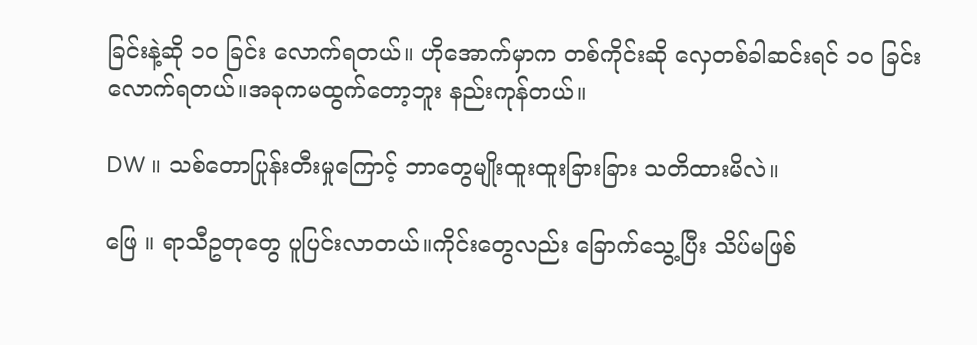ခြင်းနဲ့ဆို ၁၀ ခြင်း လောက်ရတယ်။ ဟိုအောက်မှာက တစ်ကိုင်းဆို လှေတစ်ခါဆင်းရင် ၁၀ ခြင်းလောက်ရတယ်။အခုကမထွက်တော့ဘူး နည်းကုန်တယ်။

DW ။ သစ်တောပြုန်းတီးမှုကြောင့် ဘာတွေမျိုးထူးထူးခြားခြား သတိထားမိလဲ။

ဖြေ ။ ရာသီဥတုတွေ ပူပြင်းလာတယ်။ကိုင်းတွေလည်း ခြောက်သွေ့ပြီး သိပ်မဖြစ်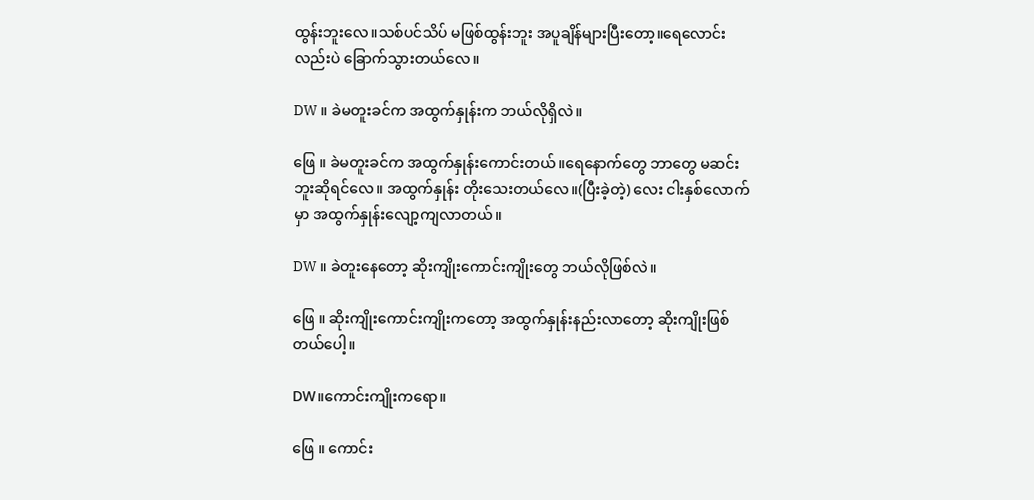ထွန်းဘူးလေ။သစ်ပင်သိပ် မဖြစ်ထွန်းဘူး အပူချိန်များပြီးတော့။ရေလောင်းလည်းပဲ ခြောက်သွားတယ်လေ။

DW ။ ခဲမတူးခင်က အထွက်နှုန်းက ဘယ်လိုရှိလဲ။

ဖြေ ။ ခဲမတူးခင်က အထွက်နှုန်းကောင်းတယ်။‌ရေနောက်တွေ ဘာတွေ မဆင်းဘူးဆိုရင်လေ။ အထွက်နှုန်း တိုးသေးတယ်လေ။(ပြီးခဲ့တဲ့) လေး ငါးနှစ်လောက်မှာ အထွက်နှုန်းလျော့ကျလာတယ်။

DW ။ ခဲတူးနေတော့ ဆိုးကျိုးကောင်းကျိုးတွေ ဘယ်လိုဖြစ်လဲ။

ဖြေ ။ ဆိုးကျိုးကောင်းကျိုးကတော့ အထွက်နှုန်းနည်းလာတော့ ဆိုးကျိုးဖြစ်တယ်‌ပေါ့။

DW။ကောင်းကျိုးကရော။

ဖြေ ။ ကောင်း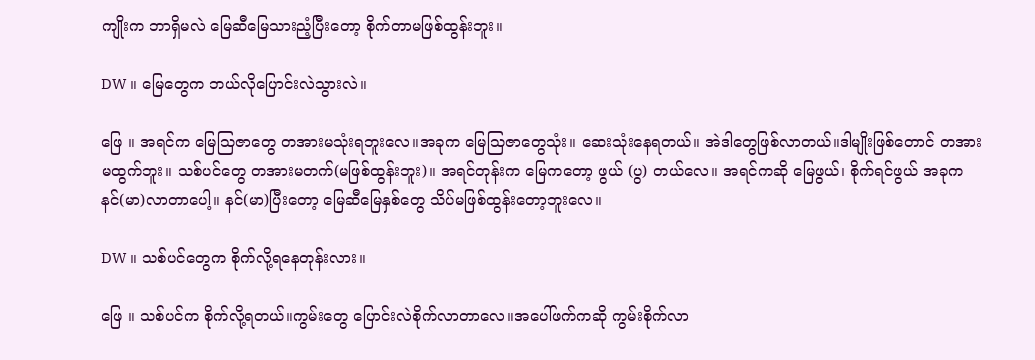ကျိုးက ဘာရှိမလဲ မြေဆီမြေသားညံ့ပြီးတော့ စိုက်တာမဖြစ်ထွန်းဘူး။

DW ။ မြေတွေက ဘယ်လိုပြောင်းလဲသွားလဲ။

ဖြေ ။ အရင်က မြေသြဇာတွေ တအားမသုံးရဘူးလေ။အခုက မြေသြဇာတွေသုံး။ ဆေးသုံးနေရတယ်။ အဲဒါတွေဖြစ်လာတယ်။ဒါမျိုးဖြစ်တောင် တအားမထွက်ဘူး။ သစ်ပင်တွေ တအားမတက်(မဖြစ်ထွန်းဘူး)။ အရင်တုန်းက မြေကတော့ ဖွယ် (ပွ) တယ်လေ။ အရင်ကဆို မြေဖွယ်၊ စိုက်ရင်ဖွယ် အခုက နင်(မာ)လာတာပေါ့။ နင်(မာ)ပြီးတော့ မြေဆီမြေနှစ်တွေ သိပ်မဖြစ်ထွန်းတော့ဘူးလေ။

DW ။ သစ်ပင်တွေက စိုက်လို့ရနေတုန်းလား။

ဖြေ ။ သစ်ပင်က စိုက်လို့ရတယ်။ကွမ်းတွေ ပြောင်းလဲစိုက်လာတာလေ။အပေါ်ဖက်ကဆို ကွမ်းစိုက်လာ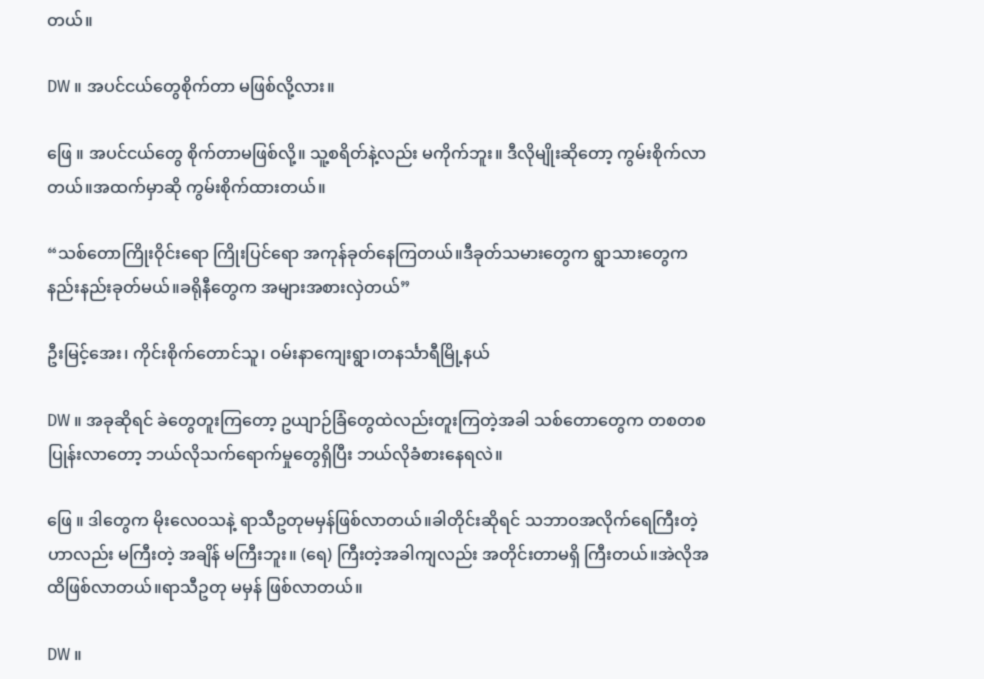တယ်။

DW ။ အပင်ငယ်တွေစိုက်တာ မဖြစ်လို့လား။

ဖြေ ။ အပင်ငယ်တွေ စိုက်တာမဖြစ်လို့။ သူ့စရိတ်နဲ့လည်း မကိုက်ဘူး။ ဒီလိုမျိုးဆိုတော့ ကွမ်းစိုက်လာတယ်။အထက်မှာဆို ကွမ်းစိုက်ထားတယ်။

“သစ်တောကြိုးဝိုင်းရော ကြိုးပြင်ရော အကုန်ခုတ်နေကြတယ်။ဒီခုတ်သမားတွေက ရွာသားတွေက နည်းနည်းခုတ်မယ်။ခရိုနီတွေက အများအစားလှဲတယ်”

ဦးမြင့်အေး၊ ကိုင်းစိုက်တောင်သူ၊ ဝမ်းနာကျေးရွာ၊တနင်္သာရီမြို့နယ်

DW ။ အခုဆိုရင် ခဲတွေတူးကြတော့ ဥယျာဉ်ခြံတွေထဲလည်းတူးကြတဲ့အခါ သစ်တောတွေက တစတစပြုန်းလာတော့ ဘယ်လိုသက်ရောက်မှုတွေရှိပြီး ဘယ်လိုခံစားနေရလဲ။

ဖြေ ။ ဒါတွေက မိုးလေဝသနဲ့ ရာသီဥတုမမှန်ဖြစ်လာတယ်။ခါတိုင်းဆိုရင် သဘာဝအလိုက်ရေကြီးတဲ့ဟာလည်း မကြီးတဲ့ အချိန် မကြီးဘူး။ (ရေ) ကြီးတဲ့အခါကျလည်း အတိုင်းတာမရှိ ကြီးတယ်။အဲလိုအထိဖြစ်လာတယ်။ရာသီဥတု မမှန် ဖြစ်လာတယ်။

DW ။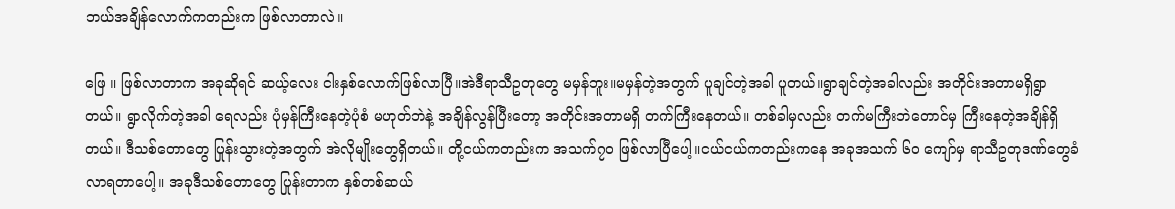ဘယ်အချိန်လောက်ကတည်းက ဖြစ်လာတာလဲ။

ဖြေ ။ ဖြစ်လာတာက အခုဆိုရင် ဆယ့်လေး ငါးနှစ်လောက်ဖြစ်လာပြီ။အဲဒီရာသီဥတုတွေ မမှန်ဘူး။မမှန်တဲ့အတွက် ပူချင်တဲ့အခါ ပူတယ်။ရွာချင်တဲ့အခါလည်း အတိုင်းအတာမရှိရွာတယ်။ ရွာလိုက်တဲ့အခါ ရေလည်း ပုံမှန်ကြီးနေတဲ့ပုံစံ မဟုတ်ဘဲနဲ့ အချိန်လွန်ပြီးတော့ အတိုင်းအတာမရှိ တက်ကြီးနေတယ်။ တစ်ခါမှလည်း တက်မကြီးဘဲတောင်မှ ကြီးနေတဲ့အချိန်ရှိတယ်။ ဒီသစ်တောတွေ ပြုန်းသွားတဲ့အတွက် အဲလိုမျိုးတွေရှိတယ်။ တို့ငယ်ကတည်းက အသက်၇၀ ဖြစ်လာပြီပေါ့။ငယ်ငယ်ကတည်းကနေ အခုအသက် ၆၀ ကျော်မှ ရာသီဥတုဒဏ်တွေခံလာရတာပေါ့။ အခုဒီသစ်တောတွေ ပြုန်းတာက နှစ်တစ်ဆယ်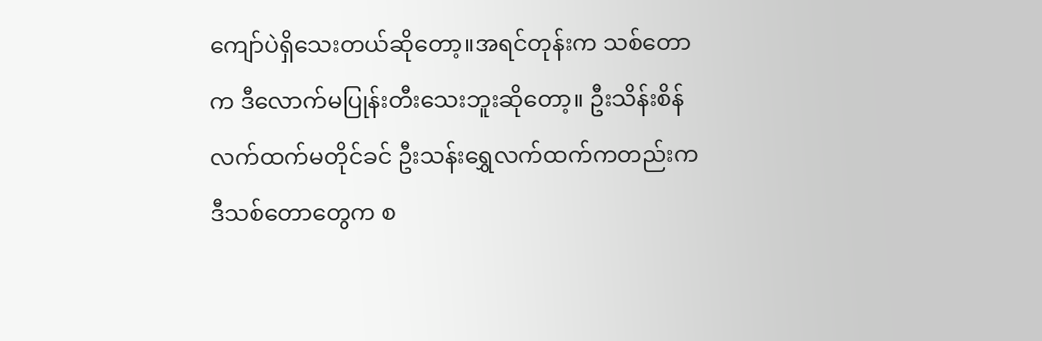ကျော်ပဲရှိသေးတယ်ဆိုတော့။အရင်တုန်းက သစ်တောက ဒီလောက်မပြုန်းတီးသေးဘူးဆိုတော့။ ဦးသိန်းစိန်လက်ထက်မတိုင်ခင် ဦးသန်းရွှေလက်ထက်ကတည်းက ဒီသစ်တောတွေက စ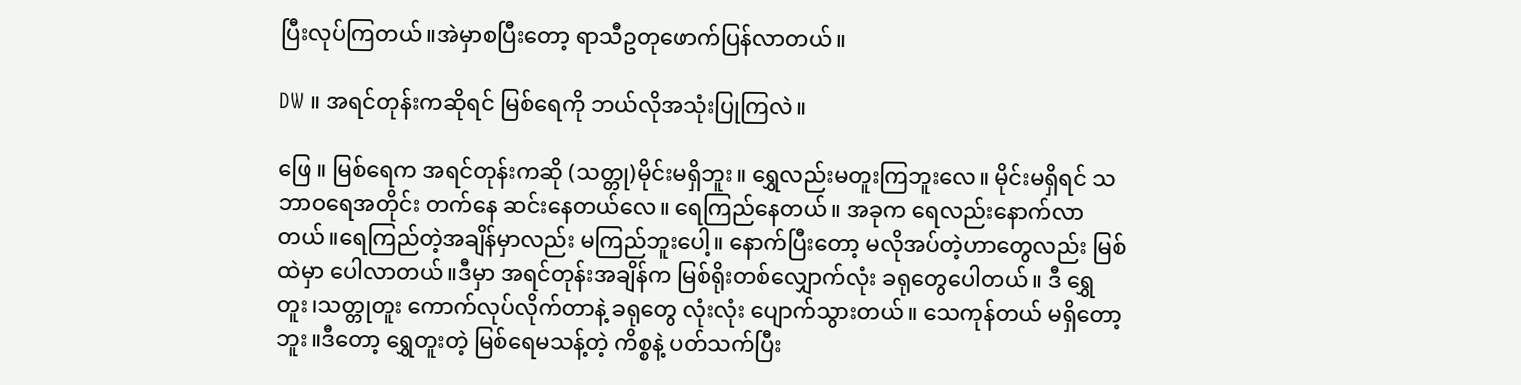ပြီးလုပ်ကြတယ်။အဲမှာစပြီးတော့ ရာသီဥတုဖောက်ပြန်လာတယ်။

DW ။ အရင်တုန်းကဆိုရင် မြစ်ရေကို ဘယ်လိုအသုံးပြုကြလဲ။

ဖြေ ။ မြစ်ရေက အရင်တုန်းကဆို (သတ္တု)မိုင်းမရှိဘူး။ ရွှေလည်းမတူးကြဘူးလေ။ မိုင်းမရှိရင် သဘာဝရေအတိုင်း တက်နေ ဆင်းနေတယ်လေ။ ရေကြည်နေတယ်။ အခုက ရေလည်းနောက်လာတယ်။ရေကြည်တဲ့အချိန်မှာလည်း မကြည်ဘူးပေါ့။ နောက်ပြီးတော့ မလိုအပ်တဲ့ဟာတွေလည်း မြစ်ထဲမှာ ပေါလာတယ်။ဒီမှာ အရင်တုန်းအချိန်က မြစ်ရိုးတစ်လျှောက်လုံး ခရုတွေပေါတယ်။ ဒီ ရွှေတူး၊သတ္တုတူး ကောက်လုပ်လိုက်တာနဲ့ ခရုတွေ လုံးလုံး ပျောက်သွားတယ်။ သေကုန်တယ် မရှိ‌တော့ဘူး။ဒီတော့ ရွှေတူးတဲ့ မြစ်ရေမသန့်တဲ့ ကိစ္စနဲ့ ပတ်သက်ပြီး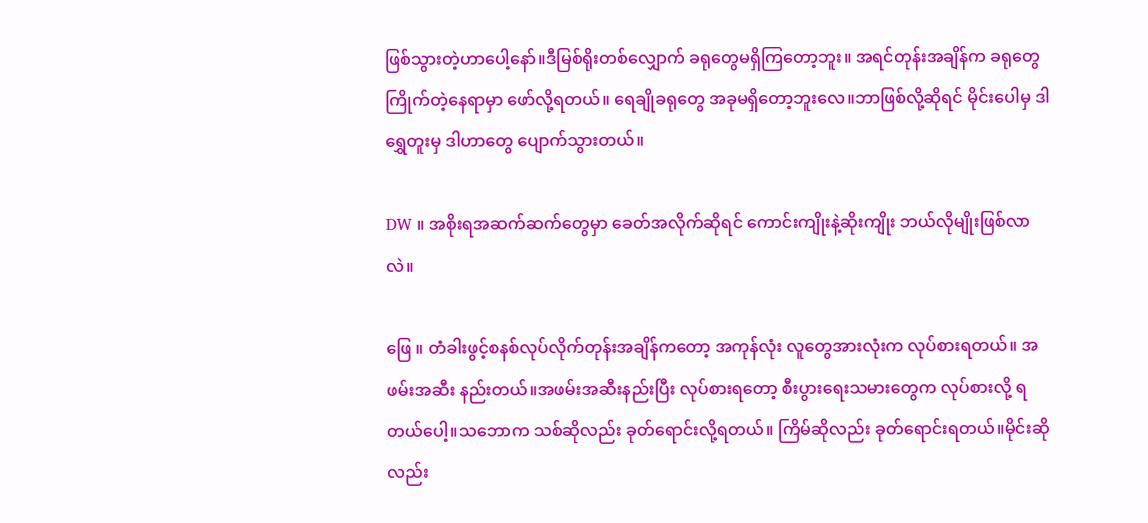ဖြစ်သွားတဲ့ဟာပေါ့နော်။ဒီမြစ်ရိုးတစ်လျှောက် ခရုတွေမရှိကြတော့ဘူး။ အရင်တုန်းအချိန်က ခရုတွေ ကြိုက်တဲ့နေရာမှာ ဖော်လို့ရတယ်။‌ ရေချိုခရုတွေ အခုမရှိတော့ဘူးလေ။ဘာဖြစ်လို့ဆိုရင် မိုင်းပေါမှ ဒါရွှေတူးမှ ဒါဟာတွေ ပျောက်သွားတယ်။

DW ။‌ အစိုးရအဆက်ဆက်တွေမှာ ခေတ်အလိုက်ဆိုရင် ကောင်းကျိုးနဲ့ဆိုးကျိုး ဘယ်လိုမျိုးဖြစ်လာလဲ။

ဖြေ ။ တံခါးဖွင့်စနစ်လုပ်လိုက်တုန်းအချိန်ကတော့ အကုန်လုံး လူတွေအားလုံးက လုပ်စားရတယ်။ အဖမ်းအဆီး နည်းတယ်။အဖမ်းအဆီးနည်းပြီး လုပ်စားရတော့ စီးပွား‌ရေးသမားတွေက လုပ်စားလို့ ရတယ်ပေါ့။သဘောက သစ်ဆိုလည်း ခုတ်ရောင်းလို့ရတယ်။ ကြိမ်ဆိုလည်း ခုတ်ရောင်းရတယ်။မိုင်းဆိုလည်း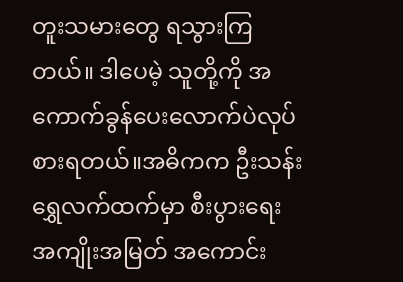တူးသမားတွေ ရသွားကြတယ်။ ဒါပေမဲ့ သူတို့ကို အကောက်ခွန်ပေးလောက်ပဲလုပ်စားရတယ်။အဓိကက ဦးသန်းရွှေလက်ထက်မှာ စီးပွားရေး အကျိုးအမြတ် အကောင်း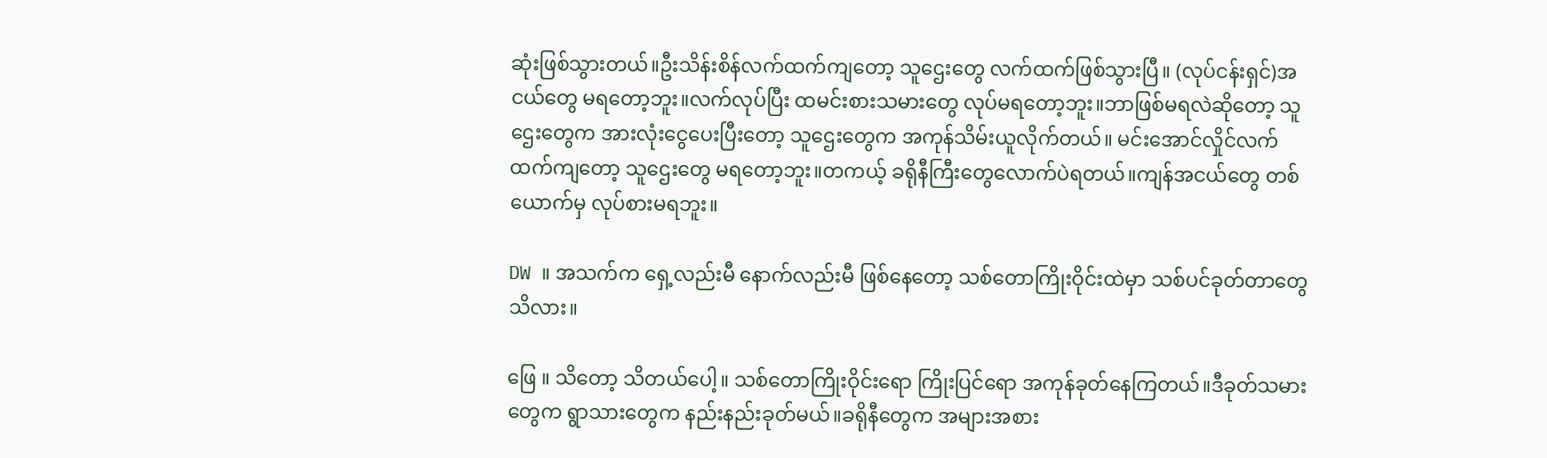ဆုံးဖြစ်သွားတယ်။ဦးသိန်းစိန်လက်ထက်ကျတော့ သူ‌‌ဌေးတွေ လက်ထက်ဖြစ်သွားပြီ။ (လုပ်ငန်းရှင်)အငယ်တွေ မရတော့ဘူး။လက်လုပ်ပြီး ထမင်းစားသမားတွေ လုပ်မရတော့ဘူး။ဘာဖြစ်မရလဲဆိုတော့ သူဌေးတွေက အားလုံးငွေပေးပြီးတော့ သူဌေးတွေက အကုန်သိမ်းယူလိုက်တယ်။ မင်းအောင်လှိုင်လက်ထက်ကျတော့ သူဌေးတွေ မရတော့ဘူး။တကယ့် ခရိုနီကြီးတွေလောက်ပဲရတယ်။ကျန်အငယ်တွေ တစ်ယောက်မှ လုပ်စားမရဘူး။

DW ။ အသက်က ရှေ့လည်းမီ နောက်လည်းမီ ဖြစ်နေတော့ သစ်တောကြိုးဝိုင်းထဲမှာ သစ်ပင်ခုတ်တာတွေ သိလား။

ဖြေ ။ သိတော့ သိတယ်ပေါ့။ သစ်တောကြိုးဝိုင်းရော ကြိုးပြင်ရော အကုန်ခုတ်နေကြတယ်။ဒီခုတ်သမားတွေက ရွာသားတွေက နည်းနည်းခုတ်မယ်။ခရိုနီတွေက အများအစား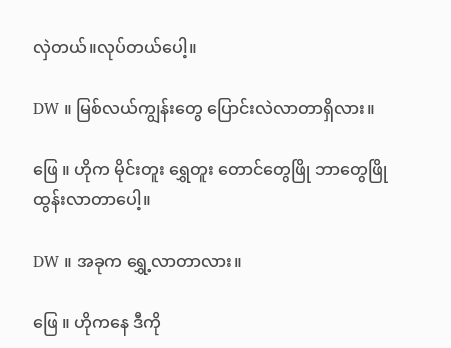လှဲတယ်။လုပ်တယ်ပေါ့။

DW ။ မြစ်လယ်ကျွန်းတွေ ပြောင်းလဲလာတာရှိလား။

ဖြေ ။ ဟိုက မိုင်းတူး ရွှေတူး တောင်တွေဖြို ဘာတွေဖြို ထွန်းလာ‌တာ‌ပေါ့။

DW ။ အခုက ရွှေ့လာတာလား။

ဖြေ ။ ဟိုကနေ ဒီကို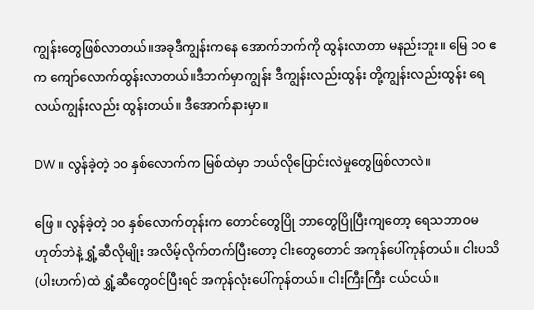ကျွန်းတွေဖြစ်လာတယ်။အခုဒီကျွန်းကနေ အောက်ဘက်ကို ထွန်းလာတာ မနည်းဘူး။ မြေ ၁၀ ဧက ကျော်လောက်ထွန်းလာတယ်။ဒီဘက်မှာကျွန်း ဒီကျွန်းလည်းထွန်း တို့ကျွန်းလည်းထွန်း ရေလယ်ကျွန်းလည်း ထွန်းတယ်။ ဒီအောက်နားမှာ။

DW ။ လွန်ခဲ့တဲ့ ၁၀ နှစ်လောက်က မြစ်ထဲမှာ ဘယ်လိုပြောင်းလဲမှုတွေဖြစ်လာလဲ။

ဖြေ ။‌ လွန်ခဲ့တဲ့ ၁၀ နှစ်လောက်တုန်းက တောင်‌တွေပြို ဘာတွေပြိုပြီးကျတော့ ရေသဘာဝမဟုတ်ဘဲနဲ့ ရွှံ့ဆီလိုမျိုး အလိမ့်လိုက်တက်ပြီးတော့ ငါးတွေတောင် အကုန်ပေါ်ကုန်တယ်။ ငါးပသိ(ပါးဟက်)ထဲ ရွှံ့ဆီတွေဝင်ပြီးရင် အကုန်လုံးပေါ်ကုန်တယ်။ ငါးကြီးကြီး ငယ်ငယ်။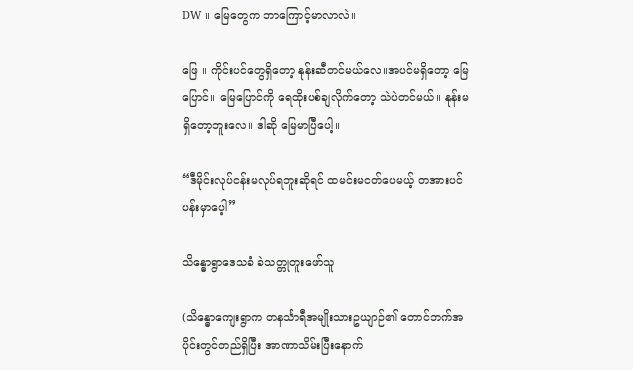DW ။ မြေတွေက ဘာကြောင့်မာလာလဲ။

ဖြေ ။‌ ကိုင်းပင်တွေရှိတော့ နုန်းဆီတင်မယ်လေ။အပင်မရှိတော့ မြေပြောင်။ မြေပြောင်ကို ရေထိုးပစ်ချလိုက်တော့ သဲပဲတင်မယ်။ နုန်းမရှိတော့ဘူးလေ။ ဒါဆို မြေမာပြီပေါ့။

“ဒီမိုင်းလုပ်ငန်းမလုပ်ရဘူးဆိုရင် ထမင်းမငတ်ပေမယ့် တအားပင်ပန်းမှာပေ့ါ”

သိန္ဓောရွာဒေသခံ ခဲသတ္တုတူးဖော်သူ

(သိန္ဓောကျေးရွာက တနင်္သာရီအမျိုးသားဥယျာဉ်၏ တောင်ဘက်အပိုင်းတွင်တည်ရှိပြီး အာဏာသိမ်းပြီးနောက်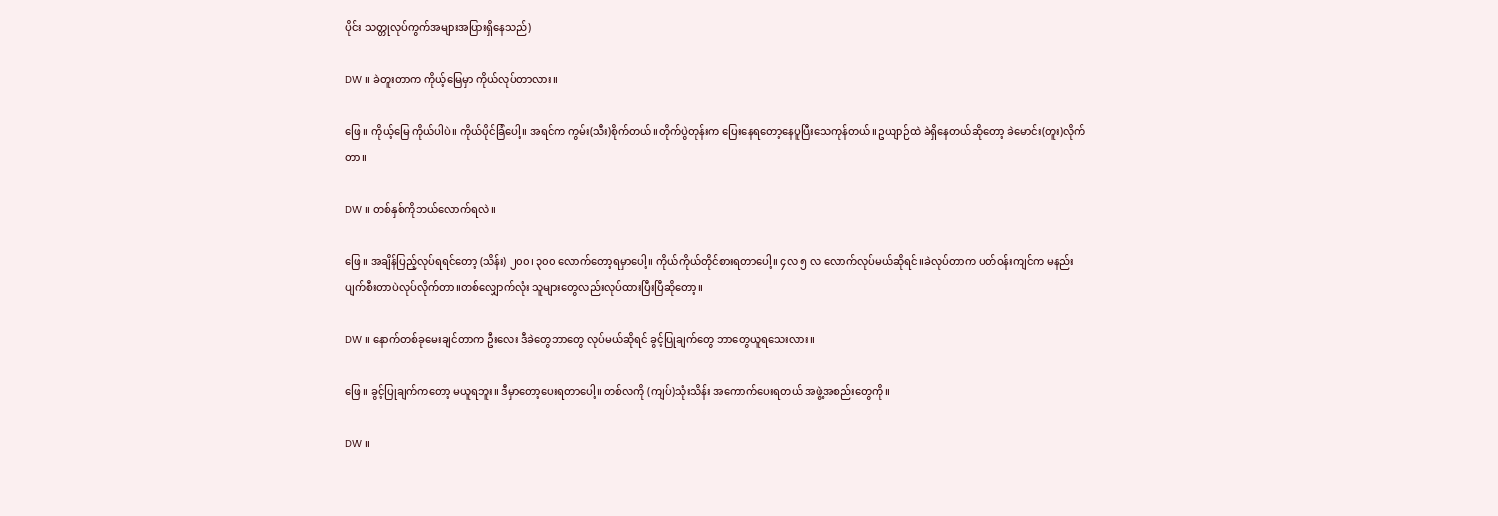ပိုင်း သတ္တုလုပ်ကွက်အများအပြားရှိနေသည်)

DW ။ ခဲတူးတာက ကိုယ့်မြေမှာ ကိုယ်လုပ်တာလား။

ဖြေ ။ ကိုယ့်မြေ ကိုယ်ပါပဲ။ ကိုယ်ပိုင်ခြံပေါ့။ အရင်က ကွမ်း(သီး)စိုက်တယ်။တိုက်ပွဲတုန်းက ပြေးနေရတော့နေပူပြီးသေကုန်တယ်။ဥယျာဉ်ထဲ ခဲရှိနေတယ်ဆိုတော့ ခဲမောင်း(တူး)လိုက်တာ။

DW ။ တစ်နှစ်ကိုဘယ်လောက်ရလဲ။

ဖြေ ။ အချိန်ပြည့်လုပ်ရရင်တော့ (သိန်း) ၂၀၀၊ ၃၀၀ လောက်တော့ရမှာပေါ့။ ကိုယ်ကိုယ်တိုင်စားရတာပေါ့။ ၄လ ၅ လ လောက်လုပ်မယ်ဆိုရင်။ခဲလုပ်တာက ပတ်ဝန်းကျင်က မနည်းပျက်စီးတာပဲလုပ်လိုက်တာ။တစ်လျှောက်လုံး သူများတွေလည်းလုပ်ထားပြီးပြီဆိုတော့။

DW ။ နောက်တစ်ခုမေးချင်တာက ဦးလေး ဒီခဲတွေဘာတွေ လုပ်မယ်ဆိုရင် ခွင့်ပြုချက်တွေ ဘာတွေယူရသေးလား။

ဖြေ ။ ခွင့်ပြုချက်ကတော့ မယူရဘူး။ ဒီမှာတော့ပေးရတာပေါ့။ တစ်လကို (ကျပ်)သုံးသိန်း အကောက်ပေးရတယ် အဖွဲ့အစည်းတွေကို။

DW ။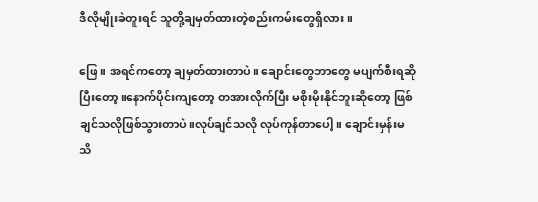ဒီလိုမျိုးခဲတူးရင် သူတို့ချမှတ်ထားတဲ့စည်းကမ်းတွေရှိလား။

ဖြေ ။ အရင်ကတော့ ချမှတ်ထားတာပဲ။ ချောင်းတွေဘာတွေ မပျက်စီးရဆိုပြီးတော့။နောက်ပိုင်းကျတော့ တအားလိုက်ပြီး မစိုးမိုးနိုင်ဘူးဆိုတော့ ဖြစ်ချင်သလိုဖြစ်သွားတာပဲ။လုပ်ချင်သလို လုပ်ကုန်တာပေါ့။ ချောင်းမှန်းမသိ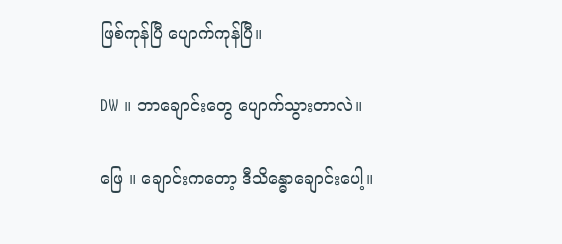ဖြစ်ကုန်ပြီ ပျောက်ကုန်ပြီ။

DW ။ ဘာချောင်းတွေ ပျောက်သွားတာလဲ။

ဖြေ ။ ချောင်းကတော့ ဒီသိန္ဓောချောင်းပေါ့။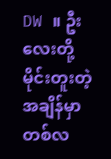DW ။ ဦးလေးတို့ မိုင်းတူးတဲ့အချိန်မှာ တစ်လ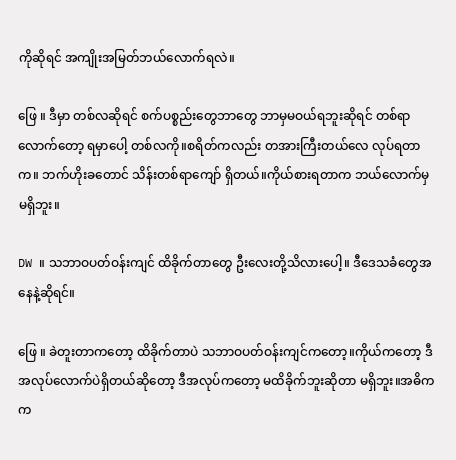ကိုဆိုရင် အကျိုးအမြတ်ဘယ်လောက်ရလဲ။

ဖြေ ။ ဒီမှာ တစ်လဆိုရင် စက်ပစ္စည်းတွေဘာတွေ ဘာမှမဝယ်ရဘူးဆိုရင် တစ်ရာလောက်တော့ ရမှာပေါ့ တစ်လကို။စရိတ်ကလည်း တအားကြီးတယ်လေ လုပ်ရတာက။ ဘက်ဟိုးခတောင် သိန်းတစ်ရာကျော် ရှိတယ်။ကိုယ်စားရတာက ဘယ်လောက်မှ မရှိဘူး။

DW ။ သဘာဝပတ်ဝန်းကျင် ထိခိုက်တာတွေ ဦးလေးတို့သိလားပေါ့။ ဒီဒေသခံတွေအနေနဲ့ဆိုရင်။

ဖြေ ။ ခဲတူးတာကတော့ ထိခိုက်တာပဲ သဘာဝပတ်ဝန်းကျင်ကတော့။ကိုယ်ကတော့ ဒီအလုပ်လောက်ပဲရှိတယ်ဆိုတော့ ဒီအလုပ်ကတော့ မထိခိုက်ဘူးဆိုတာ မရှိဘူး။အဓိကက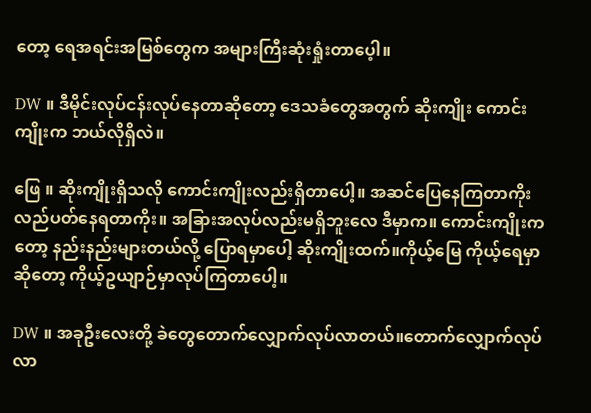တော့ ရေအရင်းအမြစ်တွေက အများကြီးဆုံးရှုံးတာပေ့ါ။

DW ။ ဒီမိုင်းလုပ်ငန်းလုပ်နေတာဆိုတော့ ဒေသခံတွေအတွက် ဆိုးကျိုး ကောင်းကျိုးက ဘယ်လိုရှိလဲ။

ဖြေ ။ ဆိုးကျိုးရှိသလို ကောင်းကျိုးလည်းရှိတာပေါ့။ အဆင်ပြေနေကြတာကိုး လည်ပတ်နေရတာကိုး။ အခြားအလုပ်လည်းမရှိဘူးလေ ဒီမှာက။ ကောင်းကျိုးကတော့ နည်းနည်းများတယ်လို့ ပြောရမှာပေါ့ ဆိုးကျိုးထက်။ကိုယ့်မြေ ကိုယ့်ရေမှာဆိုတော့ ကိုယ့်ဥယျာဉ်မှာလုပ်ကြတာပေါ့။

DW ။ အခုဦးလေးတို့ ခဲတွေတောက်လျှောက်လုပ်လာတယ်။တောက်လျှောက်လုပ်လာ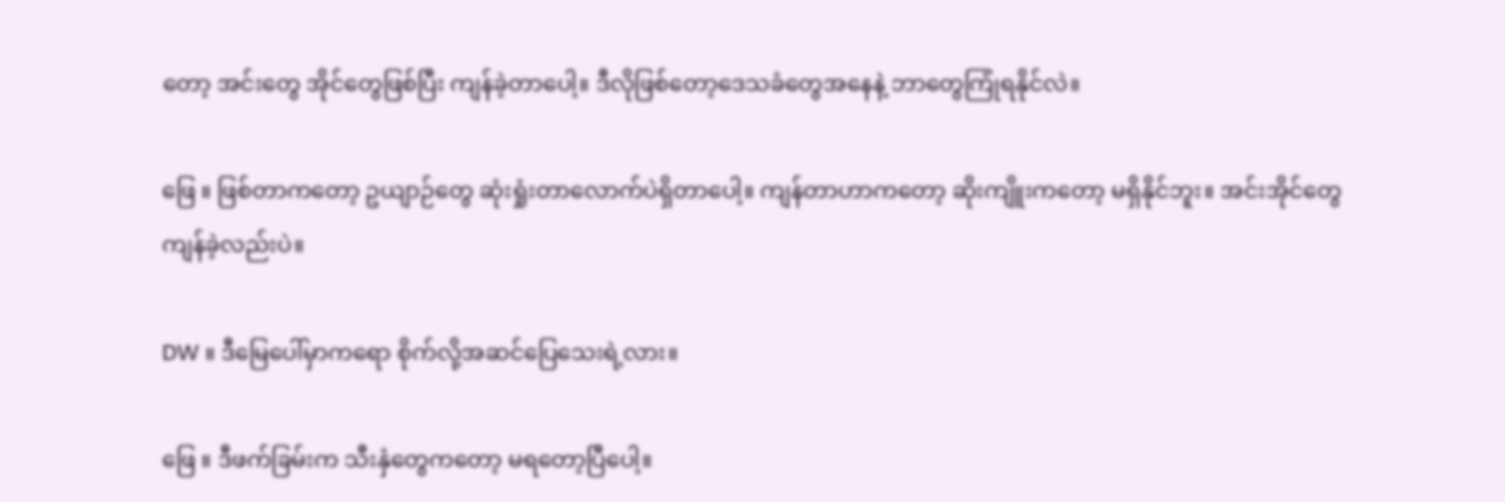တော့ အင်းတွေ အိုင်တွေဖြစ်ပြီး ကျန်ခဲ့တာပေါ့။ ဒီလိုဖြစ်တော့ဒေသခံတွေအနေနဲ့ ဘာတွေကြုံရနိုင်လဲ။

ဖြေ ။ ဖြစ်တာကတော့ ဥယျာဉ်တွေ ဆုံးရှုံးတာလောက်ပဲရှိတာပေါ့။ ကျန်တာဟာကတော့ ဆိုးကျိူးကတော့ မရှိနိုင်ဘူး။ အင်းအိုင်တွေကျန်ခဲ့လည်းပဲ။

DW ။ ဒီမြေပေါ်မှာကရော စိုက်လို့အဆင်ပြေသေးရဲ့လား။

ဖြေ ။ ဒီဖက်ခြမ်းက သီးနှံတွေကတော့ မရတော့ပြီပေါ့။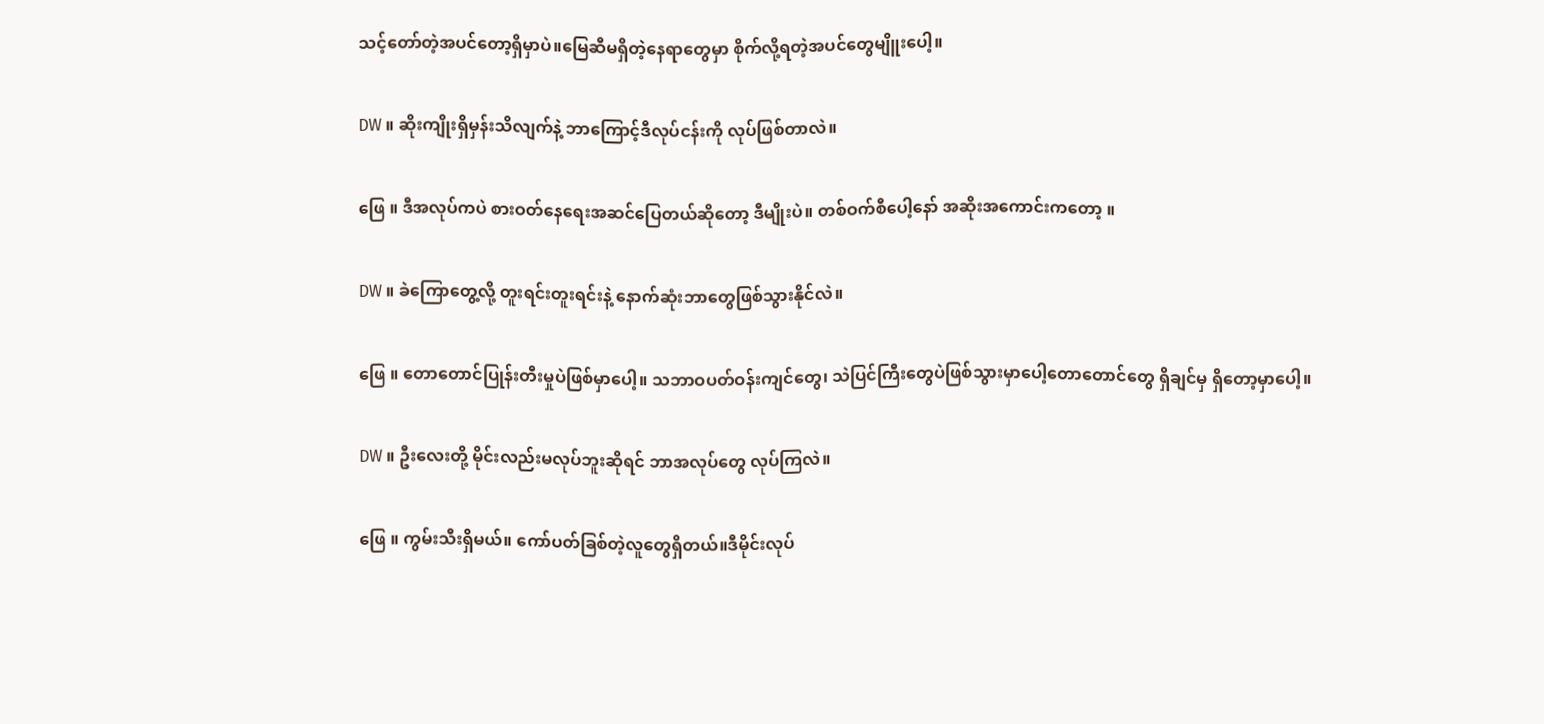သင့်တော်တဲ့အပင်တော့ရှိမှာပဲ။မြေဆီမရှိတဲ့နေရာတွေမှာ စိုက်လို့ရတဲ့အပင်တွေမျိူးပေါ့။

DW ။ ဆိုးကျိုးရှိမှန်းသိလျက်နဲ့ ဘာကြောင့်ဒီလုပ်ငန်းကို လုပ်ဖြစ်တာလဲ။

ဖြေ ။ ဒီအလုပ်ကပဲ စားဝတ်နေရေးအဆင်ပြေတယ်ဆိုတော့ ဒီမျိုးပဲ။ တစ်ဝက်စီပေါ့နော် အဆိုးအကောင်းကတော့ ။

DW ။ ခဲကြောတွေ့လို့ တူးရင်းတူးရင်းနဲ့ နောက်ဆုံးဘာတွေဖြစ်သွားနိုင်လဲ။

ဖြေ ။ တောတောင်ပြုန်းတီးမှုပဲဖြစ်မှာပေါ့။ သဘာဝပတ်ဝန်းကျင်တွေ၊ သဲပြင်ကြီးတွေပဲဖြစ်သွားမှာပေါ့တောတောင်တွေ ရှိချင်မှ ရှိတော့မှာပေါ့။

DW ။ ဦးလေးတို့ မိုင်းလည်းမလုပ်ဘူးဆိုရင် ဘာအလုပ်တွေ လုပ်ကြလဲ။

ဖြေ ။ ကွမ်းသီးရှိမယ်။ ကော်ပတ်ခြစ်တဲ့လူတွေရှိတယ်။ဒီမိုင်းလုပ်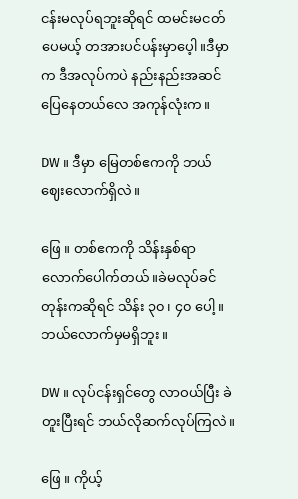ငန်းမလုပ်ရဘူးဆိုရင် ထမင်းမငတ်ပေမယ့် တအားပင်ပန်းမှာပေ့ါ။ဒီမှာက ဒီအလုပ်ကပဲ နည်းနည်းအဆင်ပြေနေတယ်လေ အကုန်လုံးက။

DW ။ ဒီမှာ မြေတစ်ဧကကို ဘယ်ဈေးလောက်ရှိလဲ။

ဖြေ ။ တစ်ဧကကို သိန်းနှစ်ရာလောက်ပေါက်တယ်။ခဲမလုပ်ခင်တုန်းကဆိုရင် သိန်း ၃၀ ၊ ၄၀ ပေါ့။ ဘယ်လောက်မှမရှိဘူး။

DW ။ လုပ်ငန်းရှင်တွေ လာဝယ်ပြီး ခဲတူးပြီးရင် ဘယ်လိုဆက်လုပ်ကြလဲ။

ဖြေ ။ ကိုယ့်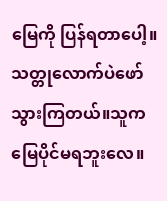မြေကို ပြန်ရတာပေါ့။ သတ္တုလောက်ပဲဖော်သွားကြတယ်။သူက မြေပိုင်မရဘူးလေ။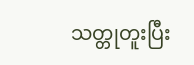သတ္တုတူးပြီး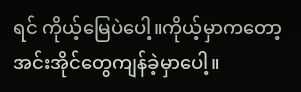ရင် ကိုယ့်မြေပဲပေါ့။ကိုယ့်မှာကတော့ အင်းအိုင်တွေကျန်ခဲ့မှာပေါ့။